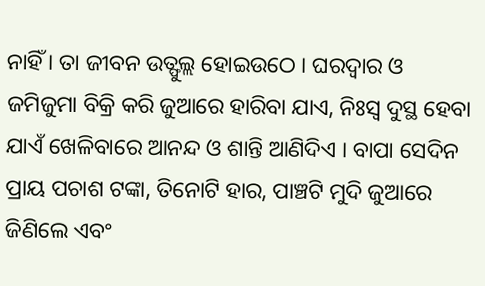ନାହିଁ । ତା ଜୀବନ ଉତ୍ଫୁଲ୍ଲ ହୋଇଉଠେ । ଘରଦ୍ୱାର ଓ ଜମିଜୁମା ବିକ୍ରି କରି ଜୁଆରେ ହାରିବା ଯାଏ, ନିଃସ୍ୱ ଦୁସ୍ଥ ହେବା ଯାଏଁ ଖେଳିବାରେ ଆନନ୍ଦ ଓ ଶାନ୍ତି ଆଣିଦିଏ । ବାପା ସେଦିନ ପ୍ରାୟ ପଚାଶ ଟଙ୍କା, ତିନୋଟି ହାର, ପାଞ୍ଚଟି ମୁଦି ଜୁଆରେ ଜିଣିଲେ ଏବଂ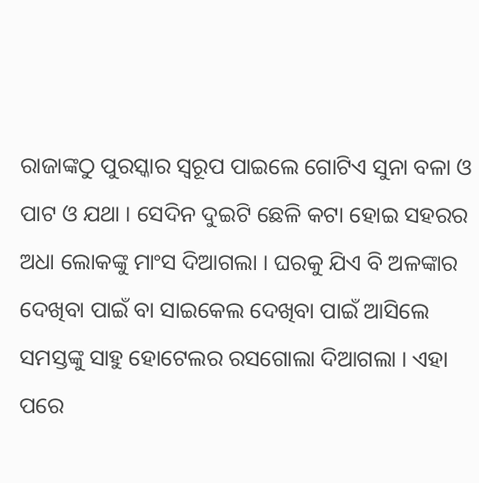ରାଜାଙ୍କଠୁ ପୁରସ୍କାର ସ୍ୱରୂପ ପାଇଲେ ଗୋଟିଏ ସୁନା ବଳା ଓ ପାଟ ଓ ଯଥା । ସେଦିନ ଦୁଇଟି ଛେଳି କଟା ହୋଇ ସହରର ଅଧା ଲୋକଙ୍କୁ ମାଂସ ଦିଆଗଲା । ଘରକୁ ଯିଏ ବି ଅଳଙ୍କାର ଦେଖିବା ପାଇଁ ବା ସାଇକେଲ ଦେଖିବା ପାଇଁ ଆସିଲେ ସମସ୍ତଙ୍କୁ ସାହୁ ହୋଟେଲର ରସଗୋଲା ଦିଆଗଲା । ଏହା ପରେ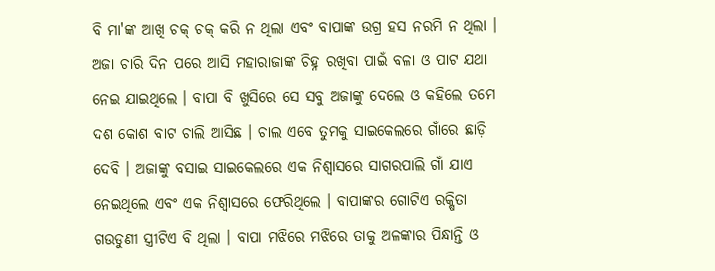ବି ମା'ଙ୍କ ଆଖି ଚକ୍ ଚକ୍ କରି ନ ଥିଲା ଏବଂ ବାପାଙ୍କ ଉଗ୍ର ହସ ନରମି ନ ଥିଲା । ଅଜା ଚାରି ଦିନ ପରେ ଆସି ମହାରାଜାଙ୍କ ଚିହ୍ନ ରଖିବା ପାଇଁ ବଳା ଓ ପାଟ ଯଥା ନେଇ ଯାଇଥିଲେ । ବାପା ବି ଖୁସିରେ ସେ ସବୁ ଅଜାଙ୍କୁ ଦେଲେ ଓ କହିଲେ ତମେ ଦଶ କୋଶ ବାଟ ଚାଲି ଆସିଛ । ଚାଲ ଏବେ ତୁମକୁ ସାଇକେଲରେ ଗାଁରେ ଛାଡ଼ି ଦେବି । ଅଜାଙ୍କୁ ବସାଇ ସାଇକେଲରେ ଏକ ନିଶ୍ୱାସରେ ସାଗରପାଲି ଗାଁ ଯାଏ ନେଇଥିଲେ ଏବଂ ଏକ ନିଶ୍ୱାସରେ ଫେରିଥିଲେ । ବାପାଙ୍କର ଗୋଟିଏ ରକ୍ଷିତା ଗଉଡୁଣୀ ସ୍ତ୍ରୀଟିଏ ବି ଥିଲା । ବାପା ମଝିରେ ମଝିରେ ତାକୁ ଅଳଙ୍କାର ପିନ୍ଧାନ୍ତି ଓ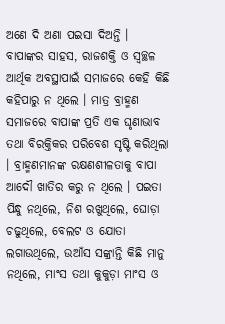ଅଣେ ଦି ଅଣା ପଇସା ଦିଅନ୍ତି । ବାପାଙ୍କର ସାହସ, ରାଜଶକ୍ତି ଓ ସ୍ୱଚ୍ଛଳ ଆର୍ଥିକ ଅବସ୍ଥାପାଇଁ ସମାଜରେ କେହି କିଛି କହିପାରୁ ନ ଥିଲେ । ମାତ୍ର ବ୍ରାହ୍ମଣ ସମାଜରେ ବାପାଙ୍କ ପ୍ରତି ଏକ ଘୃଣାଭାବ ତଥା ବିରକ୍ତିକର ପରିବେଶ ସୃଷ୍ଟି କରିଥିଲା । ବ୍ରାହ୍ମଣମାନଙ୍କ ରକ୍ଷଣଶୀଳତାକୁ ବାପା ଆଦୌ ଖାତିର କରୁ ନ ଥିଲେ । ପଇତା ପିନ୍ଧୁ ନଥିଲେ, ନିଶ ରଖୁଥିଲେ, ଘୋଡ଼ା ଚଢୁଥିଲେ, ବେଲଟ ଓ ଯୋତା ଲଗାଉଥିଲେ, ଉଆଁସ ସଙ୍କ୍ରାନ୍ତି କିଛି ମାନୁ ନଥିଲେ, ମାଂସ ତଥା କୁକୁଡ଼ା ମାଂସ ଓ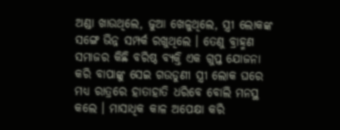ଅଣ୍ଡା ଖାଉଥିଲେ, ଜୁଆ ଖେଳୁଥିଲେ, ସ୍ତ୍ରୀ ଲୋକଙ୍କ ସଙ୍ଗେ ଭିନ୍ନ ସମ୍ପର୍କ ରଖୁଥିଲେ । ତେଣୁ ବ୍ରାହ୍ମଣ ସମାଜର କିଛି ବରିଷ୍ଠ ବ୍ୟକ୍ତି ଏକ ଗୁପ୍ତ ଯୋଜନା କରି ବାପାଙ୍କୁ ସେଇ ଗଉଡୁଣୀ ସ୍ତ୍ରୀ ଲୋକ ଘରେ ମଧ୍ୟ ରାତ୍ରରେ ହାତାହାତି ଧରିବେ ବୋଲି ମନସ୍ଥ କଲେ । ମାସାଧିକ କାଳ ଅପେକ୍ଷା କରି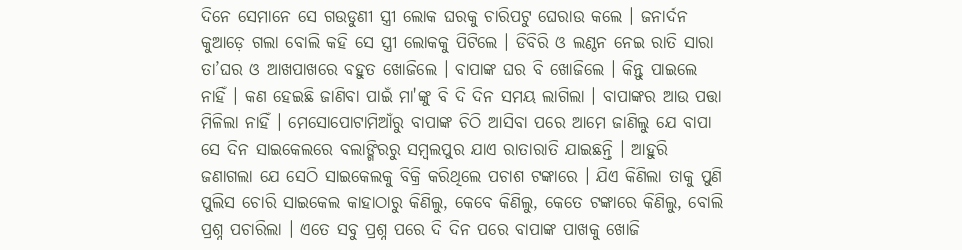ଦିନେ ସେମାନେ ସେ ଗଉଡୁଣୀ ସ୍ତ୍ରୀ ଲୋକ ଘରକୁ ଚାରିପଟୁ ଘେରାଉ କଲେ । ଜନାର୍ଦନ କୁଆଡ଼େ ଗଲା ବୋଲି କହି ସେ ସ୍ତ୍ରୀ ଲୋକକୁ ପିଟିଲେ । ଡିବିରି ଓ ଲଣ୍ଠନ ନେଇ ରାତି ସାରା ତା’ଘର ଓ ଆଖପାଖରେ ବହୁତ ଖୋଜିଲେ । ବାପାଙ୍କ ଘର ବି ଖୋଜିଲେ । କିନ୍ତୁ ପାଇଲେ ନାହିଁ । କଣ ହେଇଛି ଜାଣିବା ପାଇଁ ମା'ଙ୍କୁ ବି ଦି ଦିନ ସମୟ ଲାଗିଲା । ବାପାଙ୍କର ଆଉ ପତ୍ତା ମିଳିଲା ନାହିଁ । ମେସୋପୋଟାମିଆଁରୁ ବାପାଙ୍କ ଚିଠି ଆସିବା ପରେ ଆମେ ଜାଣିଲୁ ଯେ ବାପା ସେ ଦିନ ସାଇକେଲରେ ବଲାଙ୍ଗିରରୁ ସମ୍ବଲପୁର ଯାଏ ରାତାରାତି ଯାଇଛନ୍ତି । ଆହୁରି ଜଣାଗଲା ଯେ ସେଠି ସାଇକେଲକୁ ବିକ୍ରି କରିଥିଲେ ପଚାଶ ଟଙ୍କାରେ । ଯିଏ କିଣିଲା ତାକୁ ପୁଣି ପୁଲିସ ଚୋରି ସାଇକେଲ କାହାଠାରୁ କିଣିଲୁ, କେବେ କିଣିଲୁ, କେତେ ଟଙ୍କାରେ କିଣିଲୁ, ବୋଲି ପ୍ରଶ୍ନ ପଚାରିଲା । ଏତେ ସବୁ ପ୍ରଶ୍ନ ପରେ ଦି ଦିନ ପରେ ବାପାଙ୍କ ପାଖକୁ ଖୋଜି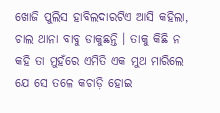ଖୋଜି ପୁଲିସ ହାବିଲଦାରଟିଏ ଆସି କହିଲା, ଚାଲ ଥାନା ବାବୁ ଡାକୁଛନ୍ତି । ତାକୁ କିଛି ନ କହି ତା ମୁହଁରେ ଏମିତି ଏକ ମୁଥ ମାରିଲେ ଯେ ସେ ତଳେ କଚାଡ଼ି ହୋଇ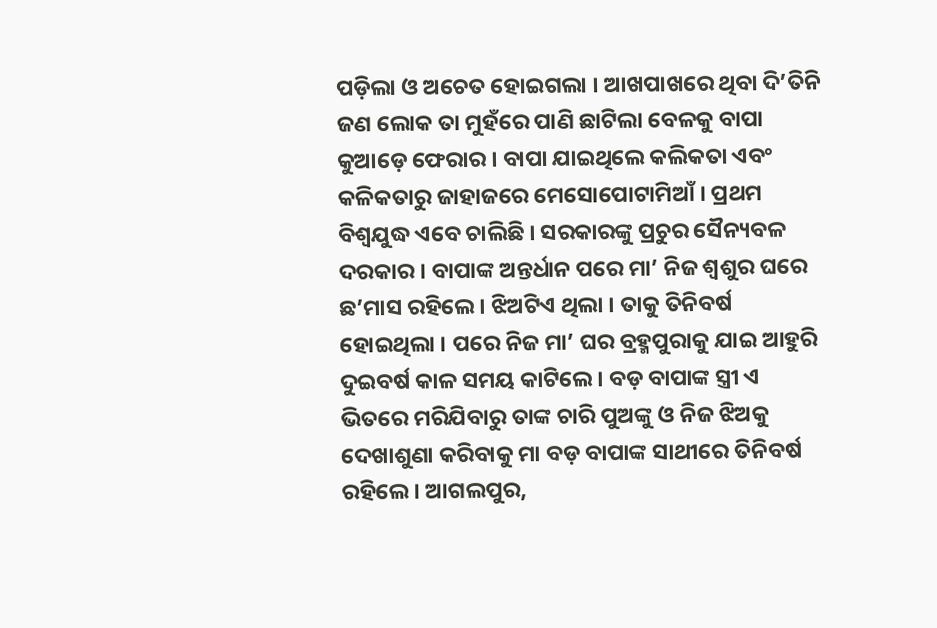ପଡ଼ିଲା ଓ ଅଚେତ ହୋଇଗଲା । ଆଖପାଖରେ ଥିବା ଦି’ତିନି ଜଣ ଲୋକ ତା ମୁହଁରେ ପାଣି ଛାଟିଲା ବେଳକୁ ବାପା କୁଆଡ଼େ ଫେରାର । ବାପା ଯାଇଥିଲେ କଲିକତା ଏବଂ କଳିକତାରୁ ଜାହାଜରେ ମେସୋପୋଟାମିଆଁ । ପ୍ରଥମ ବିଶ୍ୱଯୁଦ୍ଧ ଏବେ ଚାଲିଛି । ସରକାରଙ୍କୁ ପ୍ରଚୁର ସୈନ୍ୟବଳ ଦରକାର । ବାପାଙ୍କ ଅନ୍ତର୍ଧାନ ପରେ ମା’ ନିଜ ଶ୍ୱଶୁର ଘରେ ଛ’ମାସ ରହିଲେ । ଝିଅଟିଏ ଥିଲା । ତାକୁ ତିନିବର୍ଷ ହୋଇଥିଲା । ପରେ ନିଜ ମା’ ଘର ବ୍ରହ୍ମପୁରାକୁ ଯାଇ ଆହୁରି ଦୁଇବର୍ଷ କାଳ ସମୟ କାଟିଲେ । ବଡ଼ ବାପାଙ୍କ ସ୍ତ୍ରୀ ଏ ଭିତରେ ମରିଯିବାରୁ ତାଙ୍କ ଚାରି ପୁଅଙ୍କୁ ଓ ନିଜ ଝିଅକୁ ଦେଖାଶୁଣା କରିବାକୁ ମା ବଡ଼ ବାପାଙ୍କ ସାଥୀରେ ତିନିବର୍ଷ ରହିଲେ । ଆଗଲପୁର,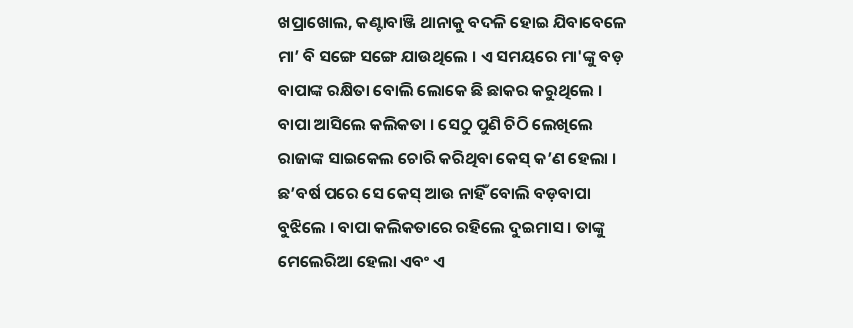ଖପ୍ରାଖୋଲ, କଣ୍ଟାବାଞ୍ଜି ଥାନାକୁ ବଦଳି ହୋଇ ଯିବାବେଳେ ମା’ ବି ସଙ୍ଗେ ସଙ୍ଗେ ଯାଉଥିଲେ । ଏ ସମୟରେ ମା'ଙ୍କୁ ବଡ଼ ବାପାଙ୍କ ରକ୍ଷିତା ବୋଲି ଲୋକେ ଛି ଛାକର କରୁଥିଲେ । ବାପା ଆସିଲେ କଲିକତା । ସେଠୁ ପୁଣି ଚିଠି ଲେଖିଲେ ରାଜାଙ୍କ ସାଇକେଲ ଚୋରି କରିଥିବା କେସ୍ କ’ଣ ହେଲା । ଛ’ବର୍ଷ ପରେ ସେ କେସ୍ ଆଉ ନାହିଁ ବୋଲି ବଡ଼ବାପା ବୁଝିଲେ । ବାପା କଲିକତାରେ ରହିଲେ ଦୁଇମାସ । ତାଙ୍କୁ ମେଲେରିଆ ହେଲା ଏବଂ ଏ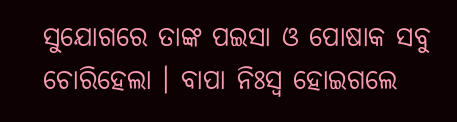ସୁଯୋଗରେ ତାଙ୍କ ପଇସା ଓ ପୋଷାକ ସବୁ ଚୋରିହେଲା । ବାପା ନିଃସ୍ୱ ହୋଇଗଲେ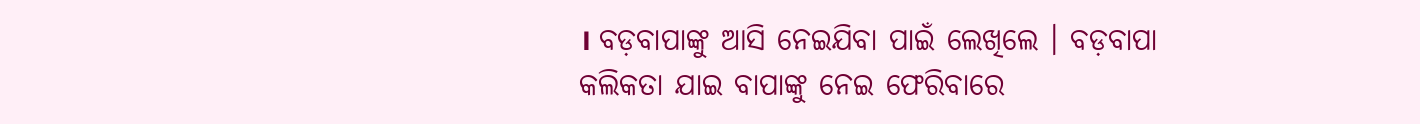। ବଡ଼ବାପାଙ୍କୁ ଆସି ନେଇଯିବା ପାଇଁ ଲେଖିଲେ । ବଡ଼ବାପା କଲିକତା ଯାଇ ବାପାଙ୍କୁ ନେଇ ଫେରିବାରେ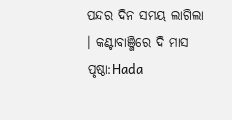ପନ୍ଦର ଦିନ ସମୟ ଲାଗିଲା । କଣ୍ଟାବାଞ୍ଜିରେ ଦି ମାସ
ପୃଷ୍ଠା:Hada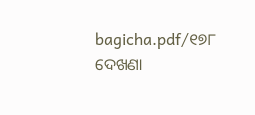bagicha.pdf/୧୭୮
ଦେଖଣା